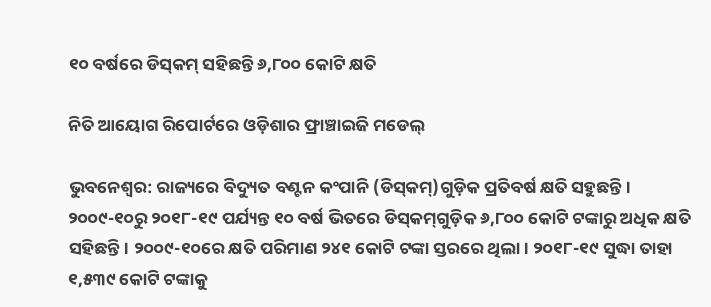୧୦ ବର୍ଷରେ ଡିସ୍‌କମ୍‌ ସହିଛନ୍ତି ୬,୮୦୦ କୋଟି କ୍ଷତି

ନିତି ଆୟୋଗ ରିପୋର୍ଟରେ ଓଡ଼ିଶାର ଫ୍ରାଞ୍ଚାଇଜି ମଡେଲ୍‌

ଭୁବନେଶ୍ବର: ରାଜ୍ୟରେ ବିଦ୍ୟୁତ ବଣ୍ଟନ କଂପାନି (ଡିସ୍‌କମ୍‌)ଗୁଡ଼ିକ ପ୍ରତିବର୍ଷ କ୍ଷତି ସହୁଛନ୍ତି। ୨୦୦୯-୧୦ରୁ ୨୦୧୮-୧୯ ପର୍ଯ୍ୟନ୍ତ ୧୦ ବର୍ଷ ଭିତରେ ଡିସ୍‌କମ୍‌ଗୁଡ଼ିକ ୬,୮୦୦ କୋଟି ଟଙ୍କାରୁ ଅଧିକ କ୍ଷତି ସହିଛନ୍ତି। ୨୦୦୯-୧୦ରେ କ୍ଷତି ପରିମାଣ ୨୪୧ କୋଟି ଟଙ୍କା ସ୍ତରରେ ଥିଲା। ୨୦୧୮-୧୯ ସୁଦ୍ଧା ତାହା ୧,୫୩୯ କୋଟି ଟଙ୍କାକୁ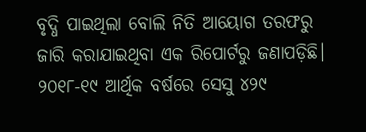ବୃଦ୍ଧି ପାଇଥିଲା ବୋଲି ନିତି ଆୟୋଗ ତରଫରୁ ଜାରି କରାଯାଇଥିବା ଏକ ରିପୋର୍ଟରୁ ଜଣାପଡ଼ିଛି। ୨୦୧୮-୧୯ ଆର୍ଥିକ ବର୍ଷରେ ସେସୁ ୪୨୯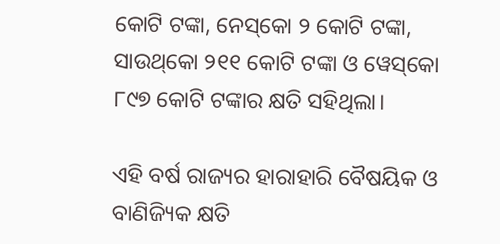କୋଟି ଟଙ୍କା, ନେସ୍‌କୋ ୨ କୋଟି ଟଙ୍କା, ସାଉଥ୍‌କୋ ୨୧୧ କୋଟି ଟଙ୍କା ଓ ୱେସ୍‌କୋ ୮୯୭ କୋଟି ଟଙ୍କାର କ୍ଷତି ସହିଥିଲା।

ଏହି ବର୍ଷ ରାଜ୍ୟର ହାରାହାରି ବୈ‌ଷୟିକ ଓ ବାଣିଜ୍ୟିକ କ୍ଷତି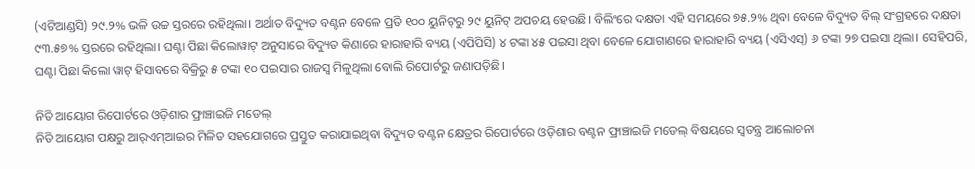(ଏଟିଆଣ୍ଡସି) ୨୯.୨% ଭଳି ଉଚ୍ଚ ସ୍ତରରେ ରହିଥିଲା। ଅର୍ଥାତ ବିଦ୍ୟୁତ ବଣ୍ଟନ ବେଳେ ପ୍ରତି ୧୦୦ ୟୁନିଟ୍‌ରୁ ୨୯ ୟୁନିଟ୍‌ ଅପଚୟ ହେଉଛି। ବିଲିଂରେ ଦକ୍ଷତା ଏହି ସମୟରେ ୭୫.୨% ଥିବା ବେଳେ ବିଦ୍ୟୁତ ବିଲ୍ ସଂଗ୍ରହରେ ଦକ୍ଷତା ୯୩.୫୭% ସ୍ତରରେ ରହିଥିଲା। ଘଣ୍ଟା ପିଛା କିଲୋୱାଟ୍ ଅନୁସାରେ ବିଦ୍ୟୁତ କିଣାରେ ହାରାହାରି ବ୍ୟୟ (ଏପିପିସି) ୪ ଟଙ୍କା ୪୫ ପଇସା ଥିବା ବେଳେ ଯୋଗାଣରେ ହାରାହାରି ବ୍ୟୟ (ଏସିଏସ୍‌) ୬ ଟଙ୍କା ୨୭ ପଇସା ଥିଲା। ସେହିପରି, ଘଣ୍ଟା ପିଛା କିଲୋ ୱାଟ୍ ହିସାବରେ ବିକ୍ରିରୁ ୫ ଟଙ୍କା ୧୦ ପଇସାର ରାଜସ୍ବ ମିଳୁଥିଲା ବୋଲି ରିପୋର୍ଟରୁ ଜଣାପଡ଼ିଛି।

ନିତି ଆୟୋଗ ରିପୋର୍ଟରେ ଓଡ଼ିଶାର ଫ୍ରାଞ୍ଚାଇଜି ମଡେଲ୍‌
ନିତି ଆୟୋଗ ପକ୍ଷରୁ ଆର୍‌ଏମ୍‌ଆଇର ମିଳିତ ସହଯୋଗରେ ପ୍ରସ୍ତୁତ କରାଯାଇଥିବା ବିଦ୍ୟୁତ ବଣ୍ଟନ କ୍ଷେତ୍ରର ରିପୋର୍ଟରେ ଓଡ଼ିଶାର ବଣ୍ଟନ ଫ୍ରାଞ୍ଚାଇଜି ମଡେଲ୍‌ ବିଷୟରେ ସ୍ବତନ୍ତ୍ର ଆଲୋଚନା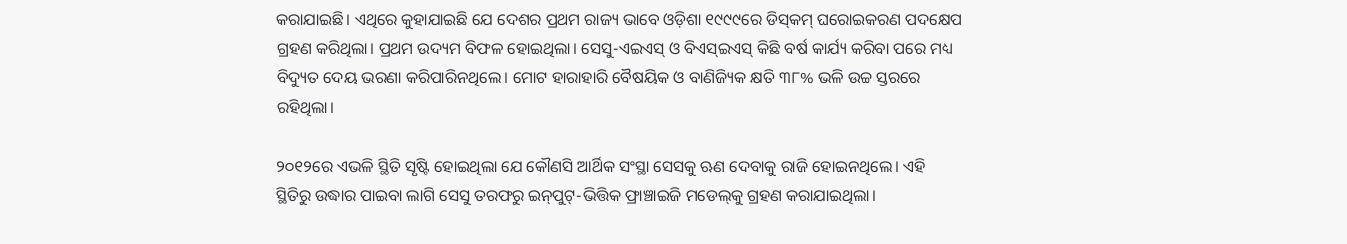କରାଯାଇଛି। ଏଥିରେ କୁହାଯାଇଛି ଯେ ଦେଶର ପ୍ରଥମ ରାଜ୍ୟ ଭାବେ ଓଡ଼ିଶା ୧୯୯୯ରେ ଡିସ୍‌କମ୍‌ ଘରୋଇକରଣ ପଦକ୍ଷେପ ଗ୍ରହଣ କରିଥିଲା। ପ୍ରଥମ ଉଦ୍ୟମ ବିଫଳ ହୋଇଥିଲା। ସେସୁ-ଏଇଏସ୍‌ ଓ ବିଏସ୍‌ଇଏସ୍‌ କିଛି ବର୍ଷ କାର୍ଯ୍ୟ କରିବା ପରେ ମଧ୍ୟ ବିଦ୍ୟୁତ ଦେୟ ଭରଣା କରିପାରିନଥିଲେ। ମୋଟ ହାରାହାରି ବୈଷୟିକ ଓ ବାଣିଜ୍ୟିକ କ୍ଷତି ୩୮% ଭଳି ଉଚ୍ଚ ସ୍ତରରେ ରହିଥିଲା।

୨୦୧୨ରେ ଏଭଳି ସ୍ଥିତି ସୃଷ୍ଟି ହୋଇଥିଲା ଯେ କୌଣସି ଆର୍ଥିକ ସଂସ୍ଥା ସେସକୁ ଋଣ ଦେବାକୁ ରାଜି ହୋଇନଥିଲେ। ଏହି ସ୍ଥିତିରୁ ଉଦ୍ଧାର ପାଇବା ଲାଗି ସେସୁ ତରଫରୁ ଇନ୍‌ପୁଟ୍‌-ଭିତ୍ତିକ ଫ୍ରାଞ୍ଚାଇଜି ମଡେଲ୍‌କୁ ଗ୍ରହଣ କରାଯାଇଥିଲା।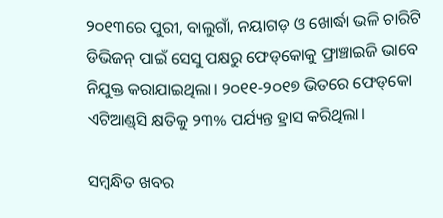୨୦୧୩ରେ ପୁରୀ, ବାଲୁଗାଁ, ନୟାଗଡ଼ ଓ ଖୋର୍ଦ୍ଧା ଭଳି ଚାରିଟି ଡିଭିଜନ୍ ପାଇଁ ସେସୁ ପକ୍ଷରୁ ଫେଡ୍‌କୋକୁ ଫ୍ରାଞ୍ଚାଇଜି ଭାବେ ନିଯୁକ୍ତ କରାଯାଇଥିଲା। ୨୦୧୧-୨୦୧୭ ଭିତରେ ଫେଡ୍‌କୋ ଏଟିଆଣ୍ଡ୍‌ସି କ୍ଷତିକୁ ୨୩% ପର୍ଯ୍ୟନ୍ତ ହ୍ରାସ କରିଥିଲା।

ସମ୍ବନ୍ଧିତ ଖବର